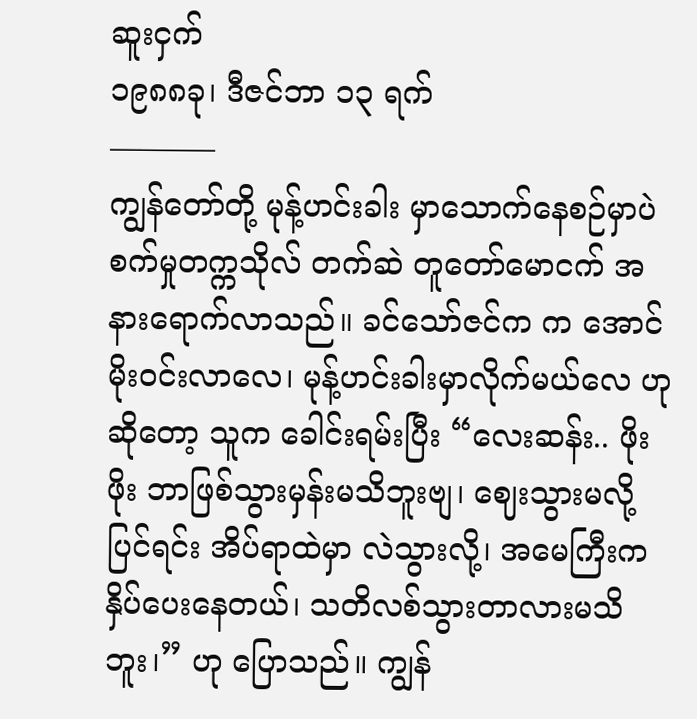ဆူးငှက်
၁၉၈၈ခု၊ ဒီဇင်ဘာ ၁၃ ရက်
———–
ကျွန်တော်တို့ မုန့်ဟင်းခါး မှာသောက်နေစဉ်မှာပဲ စက်မှုတက္ကသိုလ် တက်ဆဲ တူတော်မောငက် အနားရောက်လာသည်။ ခင်သော်ဇင်က က အောင်မိုးဝင်းလာလေ၊ မုန့်ဟင်းခါးမှာလိုက်မယ်လေ ဟု ဆိုတော့ သူက ခေါင်းရမ်းပြီး “လေးဆန်း.. ဖိုးဖိုး ဘာဖြစ်သွားမှန်းမသိဘူးဗျ၊ ဈေးသွားမလို့ ပြင်ရင်း အိပ်ရာထဲမှာ လဲသွားလို့၊ အမေကြီးက နှိပ်ပေးနေတယ်၊ သတိလစ်သွားတာလားမသိဘူး၊” ဟု ပြောသည်။ ကျွန်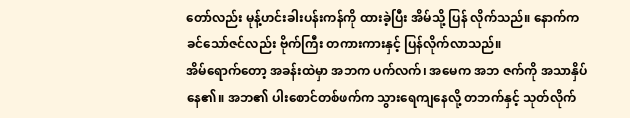တော်လည်း မုန့်ဟင်းခါးပန်းကန်ကို ထားခဲ့ပြီး အိမ်သို့ ပြန် လိုက်သည်။ နောက်က ခင်သော်ဇင်လည်း ဗိုက်ကြီး တကားကားနှင့် ပြန်လိုက်လာသည်။
အိမ်ရောက်တော့ အခန်းထဲမှာ အဘက ပက်လက်၊ အမေက အဘ ဇက်ကို အသာနှိပ်နေ၏။ အဘ၏ ပါးစောင်တစ်ဖက်က သွားရေကျနေလို့ တဘက်နှင့် သုတ်လိုက်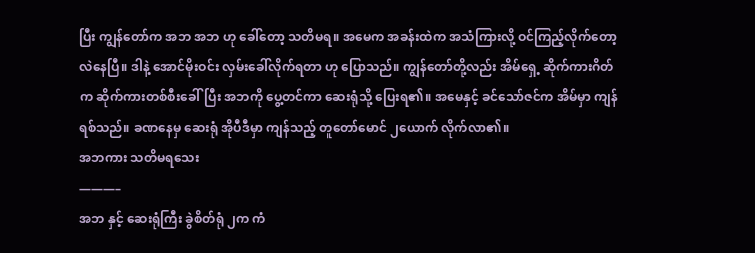ပြီး ကျွန်တော်က အဘ အဘ ဟု ခေါ်တော့ သတိမရ။ အမေက အခန်းထဲက အသံကြားလို့ ဝင်ကြည့်လိုက်တော့ လဲနေပြီ။ ဒါနဲ့ အောင်မိုးဝင်း လှမ်းခေါ်လိုက်ရတာ ဟု ပြောသည်။ ကျွန်တော်တို့လည်း အိမ်ရှေ့ ဆိုက်ကားဂိတ်က ဆိုက်ကားတစ်စီးခေါ်ပြီး အဘကို ပွေ့တင်ကာ ဆေးရုံသို့ ပြေးရ၏။ အမေနှင့် ခင်သော်ဇင်က အိမ်မှာ ကျန်ရစ်သည်။ ခဏနေမှ ဆေးရုံ အိုပီဒီမှာ ကျန်သည့် တူတော်မောင် ၂ယောက် လိုက်လာ၏။
အဘကား သတိမရသေး
———–
အဘ နှင့် ဆေးရုံကြီး ခွဲစိတ်ရုံ ၂က ကံ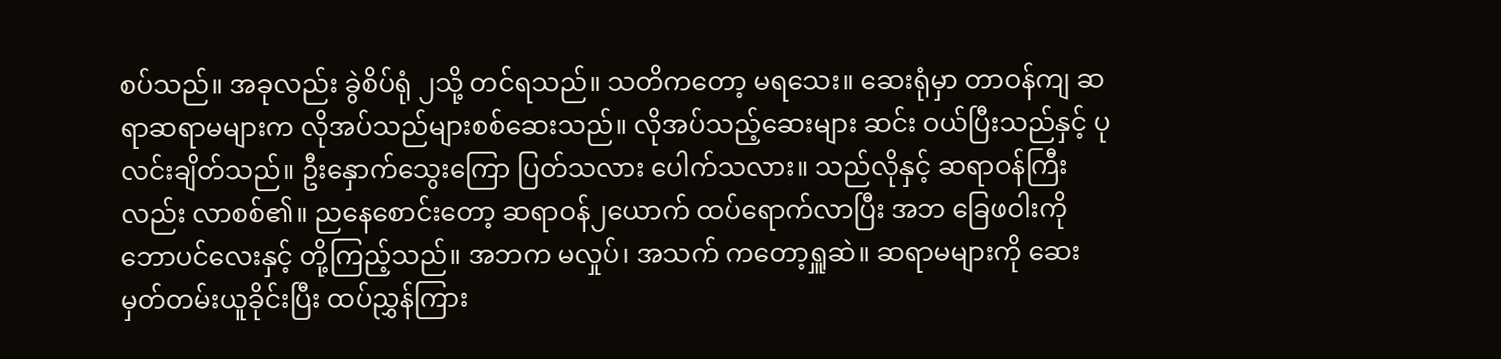စပ်သည်။ အခုလည်း ခွဲစိပ်ရုံ ၂သို့ တင်ရသည်။ သတိကတော့ မရသေး။ ဆေးရုံမှာ တာဝန်ကျ ဆရာဆရာမများက လိုအပ်သည်များစစ်ဆေးသည်။ လိုအပ်သည့်ဆေးများ ဆင်း ဝယ်ပြီးသည်နှင့် ပုလင်းချိတ်သည်။ ဦးနှောက်သွေးကြော ပြတ်သလား ပေါက်သလား။ သည်လိုနှင့် ဆရာဝန်ကြီးလည်း လာစစ်၏။ ညနေစောင်းတော့ ဆရာဝန်၂ယောက် ထပ်ရောက်လာပြီး အဘ ခြေဖဝါးကို ဘောပင်လေးနှင့် တို့ကြည့်သည်။ အဘက မလှုပ်၊ အသက် ကတော့ရှူဆဲ။ ဆရာမများကို ဆေးမှတ်တမ်းယူခိုင်းပြီး ထပ်ညွှန်ကြား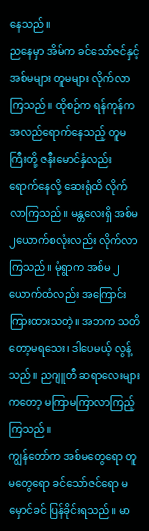နေသည်။
ညနေမှာ အိမ်က ခင်သော်ဇင်နှင့် အစ်မများ တူမများ လိုက်လာကြသည်။ ထိုစဉ်က ရန်ကုန်က အလည်ရောက်နေသည့် တူမကြီးတို့ ဇနီးမောင်နှံလည်း ရောက်နေလို့ ဆေးရုံထိ လိုက်လာကြသည်။ မန္တလေးရှိ အစ်မ၂ယောက်စလုံးလည်း လိုက်လာကြသည်။ မုံရွာက အစ်မ ၂ယောက်ထံလည်း အကြောင်းကြားထားသတဲ့။ အဘက သတိတော့မရသေး၊ ဒါပေမယ့် လွန့်သည်။ ညဂျူတီ ဆရာလေးများကတော့ မကြာမကြာလာကြည့်ကြသည်။
ကျွန်တော်က အစ်မတွေရော တူမတွေရော ခင်သော်ဇင်ရော မမှောင်ခင် ပြန်ခိုင်းရသည်။ မာ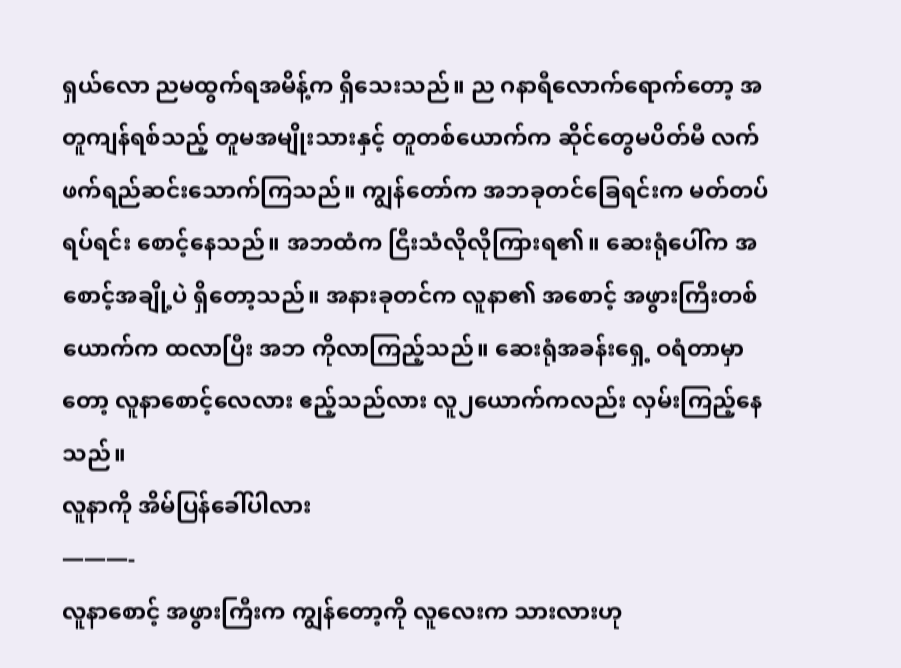ရှယ်လော ညမထွက်ရအမိန့်က ရှိသေးသည်။ ည ဂနာရီလောက်ရောက်တော့ အတူကျန်ရစ်သည့် တူမအမျိုးသားနှင့် တူတစ်ယောက်က ဆိုင်တွေမပိတ်မီ လက်ဖက်ရည်ဆင်းသောက်ကြသည်။ ကျွန်တော်က အဘခုတင်ခြေရင်းက မတ်တပ်ရပ်ရင်း စောင့်နေသည်။ အဘထံက ငြီးသံလိုလိုကြားရ၏။ ဆေးရုံပေါ်က အစောင့်အချို့ပဲ ရှိတော့သည်။ အနားခုတင်က လူနာ၏ အစောင့် အဖွားကြီးတစ်ယောက်က ထလာပြီး အဘ ကိုလာကြည့်သည်။ ဆေးရုံအခန်းရှေ့ ဝရံတာမှာတော့ လူနာစောင့်လေလား ဧည့်သည်လား လူ၂ယောက်ကလည်း လှမ်းကြည့်နေသည်။
လူနာကို အိမ်ပြန်ခေါ်ပါလား
———-
လူနာစောင့် အဖွားကြီးက ကျွန်တော့ကို လူလေးက သားလားဟု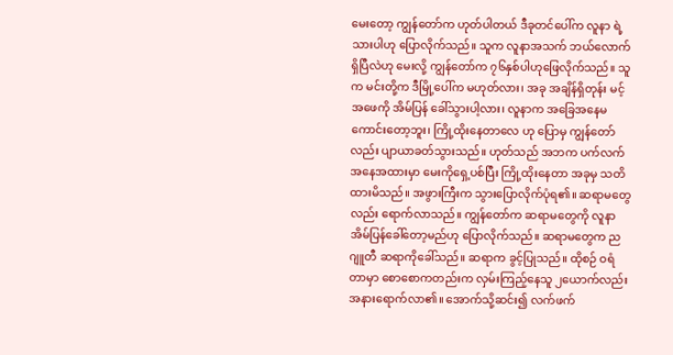မေးတော့ ကျွန်တော်က ဟုတ်ပါတယ် ဒီခုတင်ပေါ်က လူနာ ရဲ့ သားပါဟု ပြောလိုက်သည်။ သူက လူနာအသက် ဘယ်လောက်ရှိပြီလဲဟု မေးလို့ ကျွန်တော်က ၇၆နှစ်ပါဟုဖြေလိုက်သည်။ သူက မင်းတို့က ဒီမြို့ပေါ်က မဟုတ်လား၊ အခု အချိန်ရှိတုန်း မင့်အဖေကို အိမ်ပြန် ခေါ်သွားပါ့လား၊ လူနာက အခြေအနေမကောင်းတော့ဘူး၊ ကြို့ထိုးနေတာလေ ဟု ပြောမှ ကျွန်တော်လည်း ပျာယာခတ်သွားသည်။ ဟုတ်သည် အဘက ပက်လက်အနေအထားမှာ မေးကိုရှေ့ပစ်ပြီး ကြို့ထိုးနေတာ အခုမှ သတိထားမိသည်။ အဖွားကြီးက သွားပြောလိုက်ပုံရ၏။ ဆရာမတွေလည်း ရောက်လာသည်။ ကျွန်တော်က ဆရာမတွေကို လူနာအိမ်ပြန်ခေါ်တော့မည်ဟု ပြောလိုက်သည်။ ဆရာမတွေက ညဂျူတီ ဆရာကိုခေါ်သည်။ ဆရာက ခွင့်ပြုသည်။ ထိုစဉ် ဝရံတာမှာ စောစောကတည်းက လှမ်းကြည့်နေသူ ၂ယောက်လည်း အနားရောက်လာ၏။ အောက်သို့ဆင်း၍ လက်ဖက်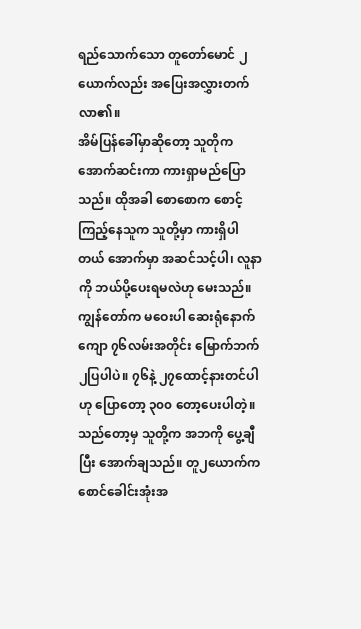ရည်သောက်သော တူတော်မောင် ၂ယောက်လည်း အပြေးအလွှားတက်လာ၏။
အိမ်ပြန်ခေါ်မှာဆိုတော့ သူတိုက အောက်ဆင်းကာ ကားရှာမည်ပြောသည်။ ထိုအခါ စောစောက စောင့်ကြည့်နေသူက သူတို့မှာ ကားရှိပါတယ် အောက်မှာ အဆင်သင့်ပါ၊ လူနာကို ဘယ်ပို့ပေးရမလဲဟု မေးသည်။ ကျွန်တော်က မဝေးပါ ဆေးရုံနောက်ကျော ၇၆လမ်းအတိုင်း မြောက်ဘက် ၂ပြပါပဲ။ ၇၆နဲ့ ၂၇ထောင့်နားတင်ပါဟု ပြောတော့ ၃၀၀ တော့ပေးပါတဲ့။ သည်တော့မှ သူတို့က အဘကို ပွေ့ချီပြီး အောက်ချသည်။ တူ၂ယောက်က စောင်ခေါင်းအုံးအ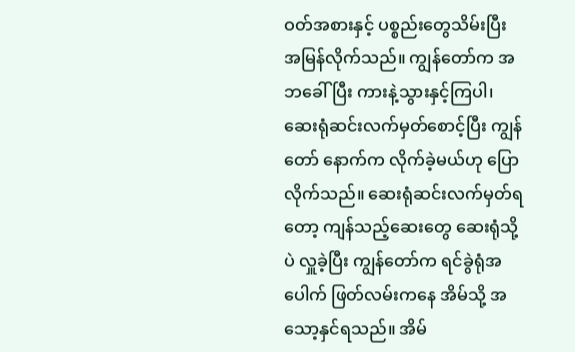ဝတ်အစားနှင့် ပစ္စည်းတွေသိမ်းပြီး အမြန်လိုက်သည်။ ကျွန်တော်က အဘခေါ်ပြီး ကားနဲ့သွားနှင့်ကြပါ၊ ဆေးရုံဆင်းလက်မှတ်စောင့်ပြီး ကျွန်တော် နောက်က လိုက်ခဲ့မယ်ဟု ပြောလိုက်သည်။ ဆေးရုံဆင်းလက်မှတ်ရတော့ ကျန်သည့်ဆေးတွေ ဆေးရုံသို့ပဲ လှူခဲ့ပြီး ကျွန်တော်က ရင်ခွဲရုံအပေါက် ဖြတ်လမ်းကနေ အိမ်သို့ အသော့နှင်ရသည်။ အိမ်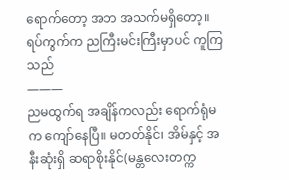ရောက်တော့ အဘ အသက်မရှိတော့။
ရပ်ကွက်က ညကြီးမင်းကြီးမှာပင် ကူကြသည်
———
ညမထွက်ရ အချိန်ကလည်း ရောက်ရုံမက ကျော်နေပြီ။ မတတ်နိုင်၊ အိမ်နှင့် အနီးဆုံးရှိ ဆရာစိုးနိုင်(မန္တလေးတက္က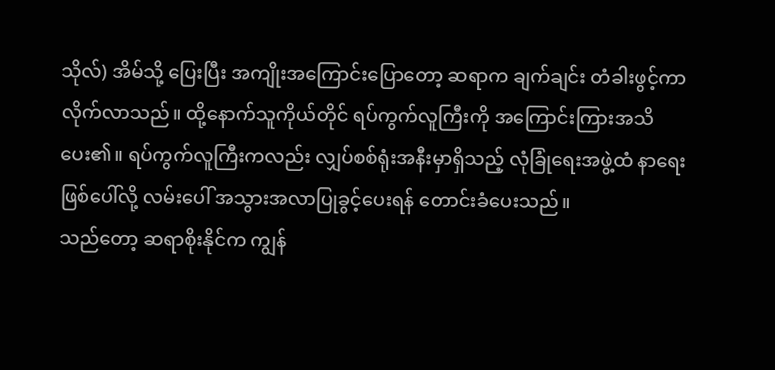သိုလ်) အိမ်သို့ ပြေးပြီး အကျိုးအကြောင်းပြောတော့ ဆရာက ချက်ချင်း တံခါးဖွင့်ကာ လိုက်လာသည်။ ထို့နောက်သူကိုယ်တိုင် ရပ်ကွက်လူကြီးကို အကြောင်းကြားအသိပေး၏။ ရပ်ကွက်လူကြီးကလည်း လျှပ်စစ်ရုံးအနီးမှာရှိသည့် လုံခြုံရေးအဖွဲ့ထံ နာရေးဖြစ်ပေါ်လို့ လမ်းပေါ် အသွားအလာပြုခွင့်ပေးရန် တောင်းခံပေးသည်။
သည်တော့ ဆရာစိုးနိုင်က ကျွန်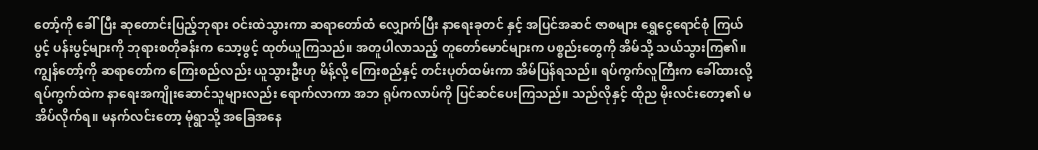တော့်ကို ခေါ်ပြီး ဆုတောင်းပြည့်ဘုရား ဝင်းထဲသွားကာ ဆရာတော်ထံ လျှောက်ပြီး နာရေးခုတင် နှင့် အပြင်အဆင် ဇာစများ ရွှေငွေရောင်စုံ ကြယ်ပွင့် ပန်းပွင့်များကို ဘုရားစတိုခန်းက သော့ဖွင့် ထုတ်ယူကြသည်။ အတူပါလာသည့် တူတော်မောင်များက ပစ္စည်းတွေကို အိမ်သို့ သယ်သွားကြ၏။ ကျွန်တော့်ကို ဆရာတော်က ကြေးစည်လည်း ယူသွားဦးဟု မိန့်လို့ ကြေးစည်နှင့် တင်းပုတ်ထမ်းကာ အိမ်ပြန်ရသည်။ ရပ်ကွက်လူကြီးက ခေါ်ထားလို့ ရပ်ကွက်ထဲက နာရေးအကျိုးဆောင်သူများလည်း ရောက်လာကာ အဘ ရုပ်ကလာပ်ကို ပြင်ဆင်ပေးကြသည်။ သည်လိုနှင့် ထိုည မိုးလင်းတော့၏ မအိပ်လိုက်ရ။ မနက်လင်းတော့ မုံရွာသို့ အခြေအနေ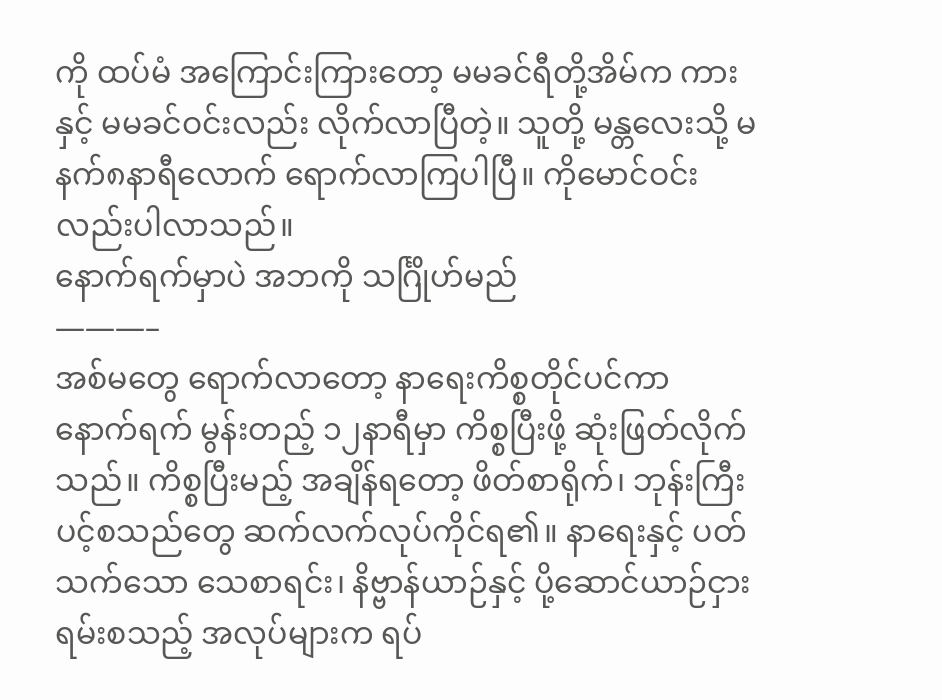ကို ထပ်မံ အကြောင်းကြားတော့ မမခင်ရီတို့အိမ်က ကားနှင့် မမခင်ဝင်းလည်း လိုက်လာပြီတဲ့။ သူတို့ မန္တလေးသို့ မနက်၈နာရီလောက် ရောက်လာကြပါပြီ။ ကိုမောင်ဝင်းလည်းပါလာသည်။
နောက်ရက်မှာပဲ အဘကို သင်္ဂြိုဟ်မည်
———–
အစ်မတွေ ရောက်လာတော့ နာရေးကိစ္စတိုင်ပင်ကာ နောက်ရက် မွန်းတည့် ၁၂နာရီမှာ ကိစ္စပြီးဖို့ ဆုံးဖြတ်လိုက်သည်။ ကိစ္စပြီးမည့် အချိန်ရတော့ ဖိတ်စာရိုက်၊ ဘုန်းကြီးပင့်စသည်တွေ ဆက်လက်လုပ်ကိုင်ရ၏။ နာရေးနှင့် ပတ်သက်သော သေစာရင်း၊ နိဗ္ဗာန်ယာဉ်နှင့် ပို့ဆောင်ယာဉ်ငှားရမ်းစသည့် အလုပ်များက ရပ်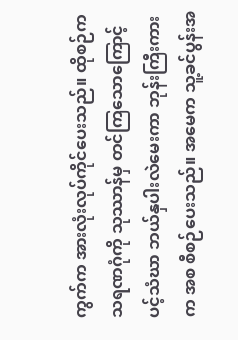ကွက်က အားလုံးလုပ်ကိုင်ပေးသည်။ ထိုစဉ်က သရဏဂုံကို သုဿာန်မှ တင်ကြသောကြောင့် ပင့်သံဃာ ဘယ်နှပါးလဲမေးကာ ဘုန်းကြီးကားက အစ စီစဉ်ပေးသည်။ အမေက သူ့ခင်ပွန်းအ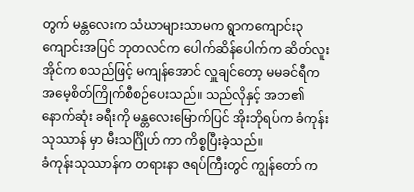တွက် မန္တလေးက သံဃာများသာမက ရွာကကျောင်း၃ကျောင်းအပြင် ဘုတလင်က ပေါက်ဆိန်ပေါက်က ဆိတ်လူးအိုင်က စသည်ဖြင့် မကျန်အောင် လှူချင်တော့ မမခင်ရီက အမေ့စိတ်ကြိုက်စီစဉ်ပေးသည်။ သည်လိုနှင့် အဘ၏ နောက်ဆုံး ခရီးကို မန္တလေးမြောက်ပြင် အိုးဘိုရပ်က ခံကုန်းသုဿာန် မှာ မီးသင်္ဂြိုဟ် ကာ ကိစ္စပြီးခဲ့သည်။
ခံကုန်းသုဿာန်က တရားနာ ဇရပ်ကြီးတွင် ကျွန်တော် က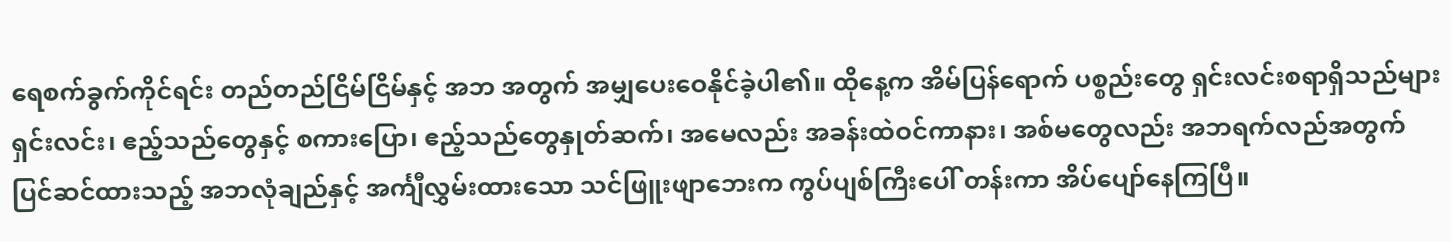ရေစက်ခွက်ကိုင်ရင်း တည်တည်ငြိမ်ငြိမ်နှင့် အဘ အတွက် အမျှပေးဝေနိုင်ခဲ့ပါ၏။ ထိုနေ့က အိမ်ပြန်ရောက် ပစ္စည်းတွေ ရှင်းလင်းစရာရှိသည်များ ရှင်းလင်း၊ ဧည့်သည်တွေနှင့် စကားပြော၊ ဧည့်သည်တွေနှုတ်ဆက်၊ အမေလည်း အခန်းထဲဝင်ကာနား၊ အစ်မတွေလည်း အဘရက်လည်အတွက် ပြင်ဆင်ထားသည့် အဘလုံချည်နှင့် အင်္ကျီလွှမ်းထားသော သင်ဖြူးဖျာဘေးက ကွပ်ပျစ်ကြီးပေါ် တန်းကာ အိပ်ပျော်နေကြပြီ။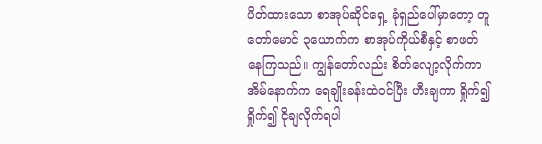ပိတ်ထားသော စာအုပ်ဆိုင်ရှေ့ ခုံရှည်ပေါ်မှာတော့ တူတော်မောင် ၃ယောက်က စာအုပ်ကိုယ်စီနှင့် စာဖတ်နေကြသည်။ ကျွန်တော်လည်း စိတ်လျော့လိုက်ကာ အိမ်နောက်က ရေချိုးခန်းထဲဝင်ပြီး ဟီးချကာ ရှိုက်၍ရှိုက်၍ ငိုချလိုက်ရပါ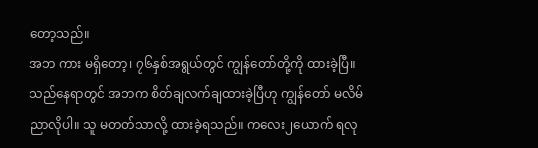တော့သည်။
အဘ ကား မရှိတော့၊ ၇၆နှစ်အရွယ်တွင် ကျွန်တော်တို့ကို ထားခဲ့ပြီ။ သည်နေရာတွင် အဘက စိတ်ချလက်ချထားခဲ့ပြီဟု ကျွန်တော် မလိမ်ညာလိုပါ။ သူ မတတ်သာလို့ ထားခဲ့ရသည်။ ကလေး၂ယောက် ရလု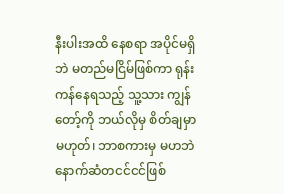နီးပါးအထိ နေစရာ အပိုင်မရှိဘဲ မတည်မငြိမ်ဖြစ်ကာ ရုန်းကန်နေရသည့် သူ့သား ကျွန်တော့်ကို ဘယ်လိုမှ စိတ်ချမှာ မဟုတ်၊ ဘာစကားမှ မဟဘဲ နောက်ဆံတငင်ငင်ဖြစ်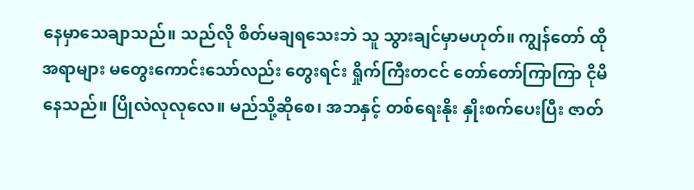နေမှာသေချာသည်။ သည်လို စိတ်မချရသေးဘဲ သူ သွားချင်မှာမဟုတ်။ ကျွန်တော် ထိုအရာများ မတွေးကောင်းသော်လည်း တွေးရင်း ရှိုက်ကြီးတငင် တော်တော်ကြာကြာ ငိုမိနေသည်။ ပြိုလဲလုလုလေ။ မည်သို့ဆိုစေ၊ အဘနှင့် တစ်ရေးနိုး နှိုးစက်ပေးပြီး ဇာတ်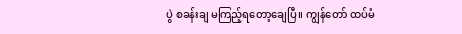ပွဲ စခန်းချ မကြည့်ရတော့ချေပြီ။ ကျွန်တော် ထပ်မံ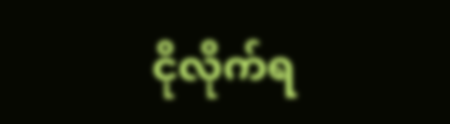ငိုလိုက်ရ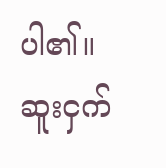ပါ၏။
ဆူးငှက်